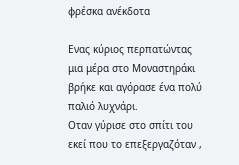φρέσκα ανέκδοτα

Ενας κύριος περπατώντας μια μέρα στο Μοναστηράκι βρήκε και αγόρασε ένα πολύ παλιό λυχνάρι.
Οταν γύρισε στο σπίτι του εκεί που το επεξεργαζόταν ,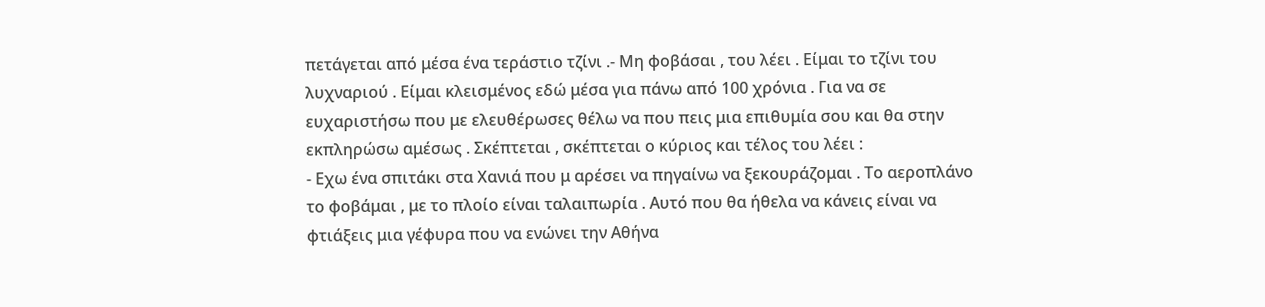πετάγεται από μέσα ένα τεράστιο τζίνι .- Μη φοβάσαι , του λέει . Είμαι το τζίνι του λυχναριού . Είμαι κλεισμένος εδώ μέσα για πάνω από 100 χρόνια . Για να σε ευχαριστήσω που με ελευθέρωσες θέλω να που πεις μια επιθυμία σου και θα στην εκπληρώσω αμέσως . Σκέπτεται , σκέπτεται ο κύριος και τέλος του λέει :
- Εχω ένα σπιτάκι στα Χανιά που μ αρέσει να πηγαίνω να ξεκουράζομαι . Το αεροπλάνο το φοβάμαι , με το πλοίο είναι ταλαιπωρία . Αυτό που θα ήθελα να κάνεις είναι να φτιάξεις μια γέφυρα που να ενώνει την Αθήνα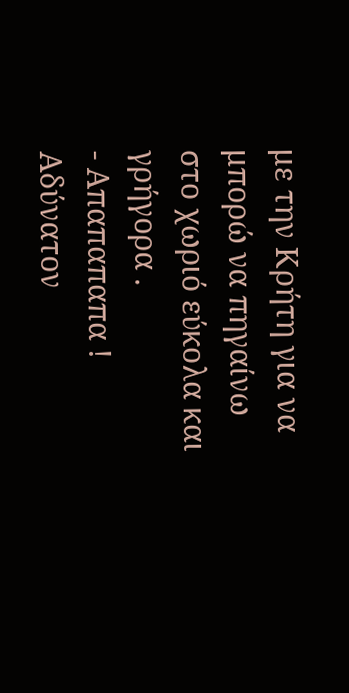με την Κρήτη για να μπορώ να πηγαίνω στο χωριό εύκολα και γρήγορα .
- Απαπαπαπα ! Αδύνατον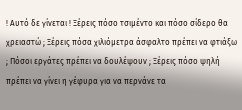! Αυτό δε γίνεται ! Ξέρεις πόσο τσιμέντο και πόσο σίδερο θα χρειαστώ ; Ξέρεις πόσα χιλιόμετρα άσφαλτο πρέπει να φτιάξω ; Πόσοι εργάτες πρέπει να δουλέψουν ; Ξέρεις πόσο ψηλή πρέπει να γίνει η γέφυρα για να περνάνε τα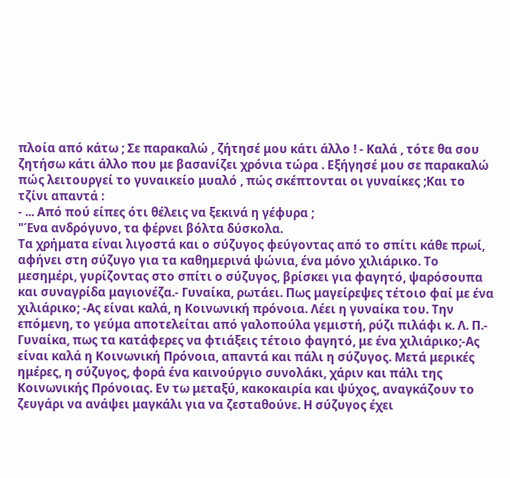πλοία από κάτω ; Σε παρακαλώ , ζήτησέ μου κάτι άλλο ! - Καλά , τότε θα σου ζητήσω κάτι άλλο που με βασανίζει χρόνια τώρα . Εξήγησέ μου σε παρακαλώ πώς λειτουργεί το γυναικείο μυαλό , πώς σκέπτονται οι γυναίκες ;Και το τζίνι απαντά :
- ... Από πού είπες ότι θέλεις να ξεκινά η γέφυρα ;
"Ένα ανδρόγυνο, τα φέρνει βόλτα δύσκολα.
Τα χρήματα είναι λιγοστά και ο σύζυγος φεύγοντας από το σπίτι κάθε πρωί, αφήνει στη σύζυγο για τα καθημερινά ψώνια, ένα μόνο χιλιάρικο. Το μεσημέρι, γυρίζοντας στο σπίτι ο σύζυγος, βρίσκει για φαγητό, ψαρόσουπα και συναγρίδα μαγιονέζα.- Γυναίκα, ρωτάει. Πως μαγείρεψες τέτοιο φαί με ένα χιλιάρικο; -Ας είναι καλά, η Κοινωνική πρόνοια. Λέει η γυναίκα του. Την επόμενη, το γεύμα αποτελείται από γαλοπούλα γεμιστή, ρύζι πιλάφι κ. Λ. Π.- Γυναίκα, πως τα κατάφερες να φτιάξεις τέτοιο φαγητό, με ένα χιλιάρικο;-Ας είναι καλά η Κοινωνική Πρόνοια, απαντά και πάλι η σύζυγος. Μετά μερικές ημέρες, η σύζυγος, φορά ένα καινούργιο συνολάκι, χάριν και πάλι της Κοινωνικής Πρόνοιας. Εν τω μεταξύ, κακοκαιρία και ψύχος, αναγκάζουν το ζευγάρι να ανάψει μαγκάλι για να ζεσταθούνε. Η σύζυγος έχει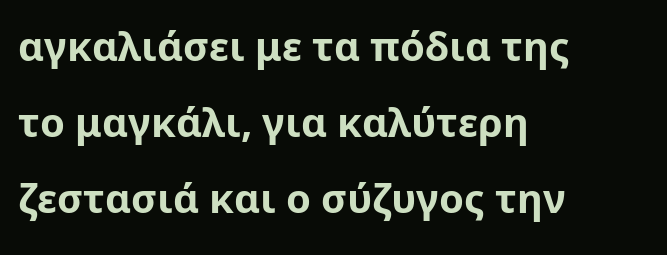αγκαλιάσει με τα πόδια της το μαγκάλι, για καλύτερη ζεστασιά και ο σύζυγος την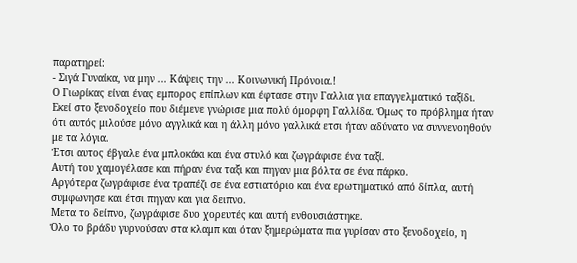παρατηρεί:
- Σιγά Γυναίκα, να μην ... Κάψεις την ... Κοινωνική Πρόνοια.!
Ο Γιωρίκας είναι ένας εμπορος επίπλων και έφτασε στην Γαλλια για επαγγελματικό ταξίδι.
Εκεί στο ξενοδοχείο που διέμενε γνώρισε μια πολύ όμορφη Γαλλίδα. Όμως το πρόβλημα ήταν ότι αυτός μιλούσε μόνο αγγλικά και η άλλη μόνο γαλλικά ετσι ήταν αδύνατο να συννενοηθούν με τα λόγια.
Έτσι αυτος έβγαλε ένα μπλοκάκι και ένα στυλό και ζωγράφισε ένα ταξί.
Αυτή του χαμογέλασε και πήραν ένα ταξι και πηγαν μια βόλτα σε ένα πάρκο.
Αργότερα ζωγράφισε ένα τραπέζι σε ένα εστιατόριο και ένα ερωτηματικό από δίπλα, αυτή συμφωνησε και έτσι πηγαν και για δειπνο.
Μετα το δείπνο, ζωγράφισε δυο χορευτές και αυτή ενθουσιάστηκε.
Όλο το βράδυ γυρνούσαν στα κλαμπ και όταν ξημερώματα πια γυρίσαν στο ξενοδοχείο, η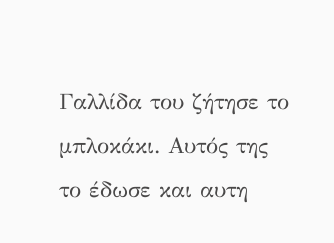Γαλλίδα του ζήτησε το μπλοκάκι. Αυτός της το έδωσε και αυτη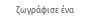ζωγράφισε ένα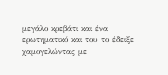μεγάλο κρεβάτι και ένα ερωτηματικό και του το έδειξε χαμογελώντας με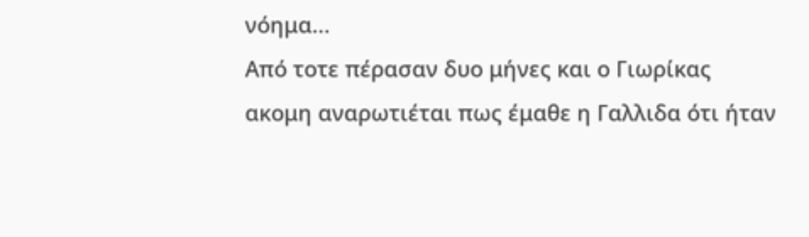νόημα...
Από τοτε πέρασαν δυο μήνες και ο Γιωρίκας ακομη αναρωτιέται πως έμαθε η Γαλλιδα ότι ήταν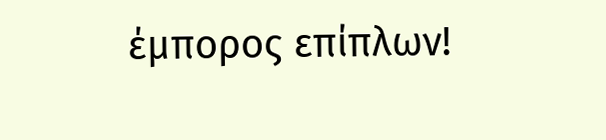έμπορος επίπλων!